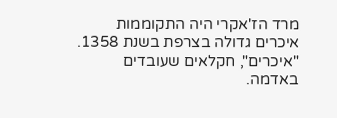מרד הז'אקרי היה התקוממות איכרים גדולה בצרפת בשנת 1358. "איכרים", חקלאים שעובדים באדמה.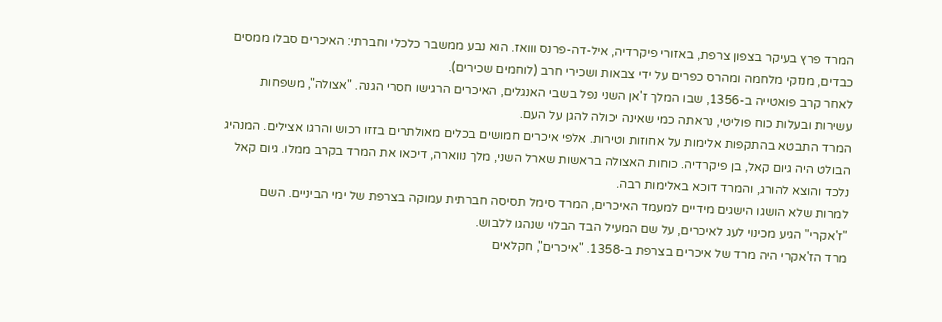המרד פרץ בעיקר בצפון צרפת, באזורי פיקרדיה, איל-דה-פרנס ווואז. הוא נבע ממשבר כלכלי וחברתי: האיכרים סבלו ממסים כבדים, מנזקי מלחמה ומהרס כפרים על ידי צבאות ושכירי חרב (לוחמים שכירים).
לאחר קרב פואטייה ב-1356, שבו המלך ז'אן השני נפל בשבי האנגלים, האיכרים הרגישו חסרי הגנה. "אצולה", משפחות עשירות ובעלות כוח פוליטי, נראתה כמי שאינה יכולה להגן על העם.
המרד התבטא בהתקפות אלימות על אחוזות וטירות. אלפי איכרים חמושים בכלים מאולתרים בזזו רכוש והרגו אצילים. המנהיג הבולט היה גיום קאל, בן פיקרדיה. כוחות האצולה בראשות שארל השני, מלך נווארה, דיכאו את המרד בקרב ממלו. גיום קאל נלכד והוצא להורג, והמרד דוכא באלימות רבה.
למרות שלא הושגו הישגים מידיים למעמד האיכרים, המרד סימל תסיסה חברתית עמוקה בצרפת של ימי הביניים. השם "ז'אקרי" הגיע מכינוי לעג לאיכרים, על שם המעיל הבד הבלוי שנהגו ללבוש.
מרד הז'אקרי היה מרד של איכרים בצרפת ב-1358. "איכרים", חקלאים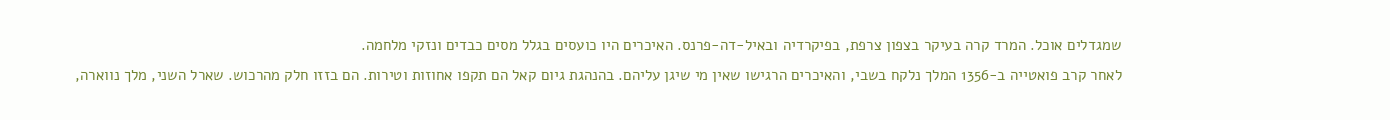שמגדלים אוכל. המרד קרה בעיקר בצפון צרפת, בפיקרדיה ובאיל-דה-פרנס. האיכרים היו כועסים בגלל מסים כבדים ונזקי מלחמה.
לאחר קרב פואטייה ב-1356 המלך נלקח בשבי, והאיכרים הרגישו שאין מי שיגן עליהם. בהנהגת גיום קאל הם תקפו אחוזות וטירות. הם בזזו חלק מהרכוש. שארל השני, מלך נווארה,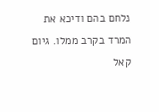נלחם בהם ודיכא את המרד בקרב ממלו. גיום קאל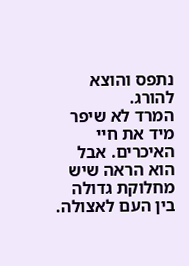נתפס והוצא להורג.
המרד לא שיפר מיד את חיי האיכרים. אבל הוא הראה שיש מחלוקת גדולה בין העם לאצולה.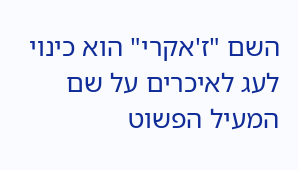השם "ז'אקרי" הוא כינוי לעג לאיכרים על שם המעיל הפשוט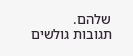שלהם.
תגובות גולשים